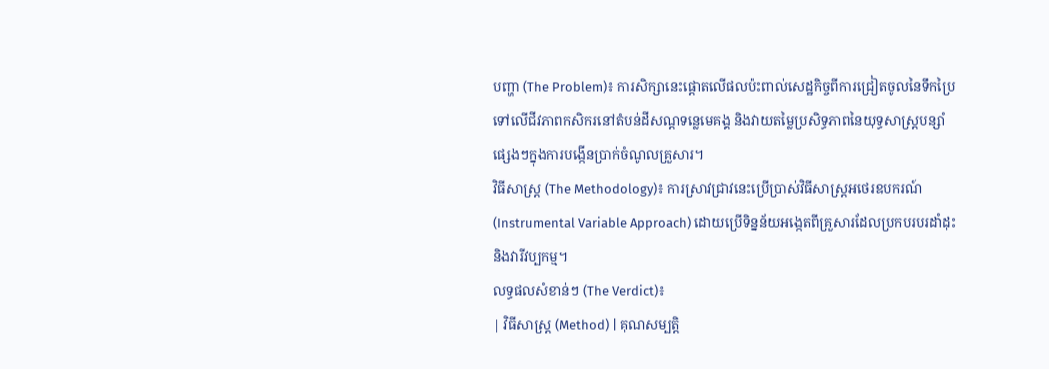បញ្ហា (The Problem)៖ ការសិក្សានេះផ្តោតលើផលប៉ះពាល់សេដ្ឋកិច្ចពីការជ្រៀតចូលនៃទឹកប្រៃទៅលើជីវភាពកសិករនៅតំបន់ដីសណ្ដទន្លេមេគង្គ និងវាយតម្លៃប្រសិទ្ធភាពនៃយុទ្ធសាស្ត្របន្សាំផ្សេងៗក្នុងការបង្កើនប្រាក់ចំណូលគ្រួសារ។
វិធីសាស្ត្រ (The Methodology)៖ ការស្រាវជ្រាវនេះប្រើប្រាស់វិធីសាស្ត្រអថេរឧបករណ៍ (Instrumental Variable Approach) ដោយប្រើទិន្នន័យអង្កេតពីគ្រួសារដែលប្រកបរបរដាំដុះ និងវារីវប្បកម្ម។
លទ្ធផលសំខាន់ៗ (The Verdict)៖
| វិធីសាស្ត្រ (Method) | គុណសម្បត្តិ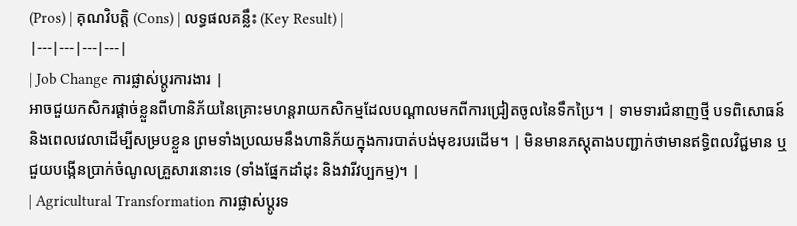(Pros) | គុណវិបត្តិ (Cons) | លទ្ធផលគន្លឹះ (Key Result) |
|---|---|---|---|
| Job Change ការផ្លាស់ប្តូរការងារ |
អាចជួយកសិករផ្តាច់ខ្លួនពីហានិភ័យនៃគ្រោះមហន្តរាយកសិកម្មដែលបណ្តាលមកពីការជ្រៀតចូលនៃទឹកប្រៃ។ | ទាមទារជំនាញថ្មី បទពិសោធន៍ និងពេលវេលាដើម្បីសម្របខ្លួន ព្រមទាំងប្រឈមនឹងហានិភ័យក្នុងការបាត់បង់មុខរបរដើម។ | មិនមានភស្តុតាងបញ្ជាក់ថាមានឥទ្ធិពលវិជ្ជមាន ឬជួយបង្កើនប្រាក់ចំណូលគ្រួសារនោះទេ (ទាំងផ្នែកដាំដុះ និងវារីវប្បកម្ម)។ |
| Agricultural Transformation ការផ្លាស់ប្តូរទ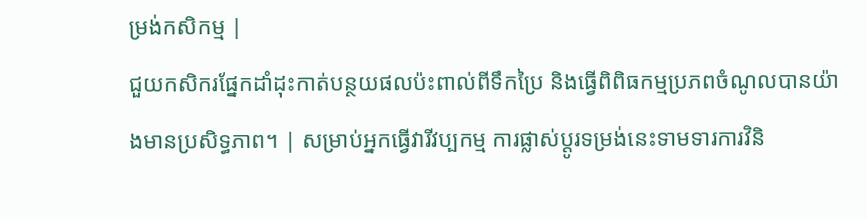ម្រង់កសិកម្ម |
ជួយកសិករផ្នែកដាំដុះកាត់បន្ថយផលប៉ះពាល់ពីទឹកប្រៃ និងធ្វើពិពិធកម្មប្រភពចំណូលបានយ៉ាងមានប្រសិទ្ធភាព។ | សម្រាប់អ្នកធ្វើវារីវប្បកម្ម ការផ្លាស់ប្តូរទម្រង់នេះទាមទារការវិនិ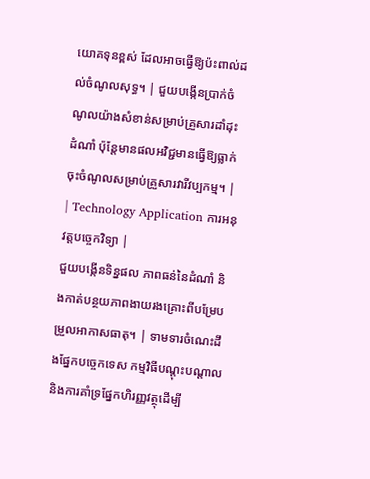យោគទុនខ្ពស់ ដែលអាចធ្វើឱ្យប៉ះពាល់ដល់ចំណូលសុទ្ធ។ | ជួយបង្កើនប្រាក់ចំណូលយ៉ាងសំខាន់សម្រាប់គ្រួសារដាំដុះដំណាំ ប៉ុន្តែមានផលអវិជ្ជមានធ្វើឱ្យធ្លាក់ចុះចំណូលសម្រាប់គ្រួសារវារីវប្បកម្ម។ |
| Technology Application ការអនុវត្តបច្ចេកវិទ្យា |
ជួយបង្កើនទិន្នផល ភាពធន់នៃដំណាំ និងកាត់បន្ថយភាពងាយរងគ្រោះពីបម្រែបម្រួលអាកាសធាតុ។ | ទាមទារចំណេះដឹងផ្នែកបច្ចេកទេស កម្មវិធីបណ្តុះបណ្តាល និងការគាំទ្រផ្នែកហិរញ្ញវត្ថុដើម្បី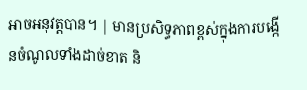អាចអនុវត្តបាន។ | មានប្រសិទ្ធភាពខ្ពស់ក្នុងការបង្កើនចំណូលទាំងដាច់ខាត និ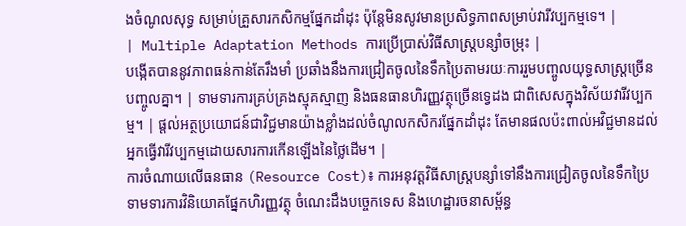ងចំណូលសុទ្ធ សម្រាប់គ្រួសារកសិកម្មផ្នែកដាំដុះ ប៉ុន្តែមិនសូវមានប្រសិទ្ធភាពសម្រាប់វារីវប្បកម្មទេ។ |
| Multiple Adaptation Methods ការប្រើប្រាស់វិធីសាស្ត្របន្សាំចម្រុះ |
បង្កើតបាននូវភាពធន់កាន់តែរឹងមាំ ប្រឆាំងនឹងការជ្រៀតចូលនៃទឹកប្រៃតាមរយៈការរួមបញ្ចូលយុទ្ធសាស្ត្រច្រើនបញ្ចូលគ្នា។ | ទាមទារការគ្រប់គ្រងស្មុគស្មាញ និងធនធានហិរញ្ញវត្ថុច្រើនទ្វេដង ជាពិសេសក្នុងវិស័យវារីវប្បកម្ម។ | ផ្តល់អត្ថប្រយោជន៍ជាវិជ្ជមានយ៉ាងខ្លាំងដល់ចំណូលកសិករផ្នែកដាំដុះ តែមានផលប៉ះពាល់អវិជ្ជមានដល់អ្នកធ្វើវារីវប្បកម្មដោយសារការកើនឡើងនៃថ្លៃដើម។ |
ការចំណាយលើធនធាន (Resource Cost)៖ ការអនុវត្តវិធីសាស្ត្របន្សាំទៅនឹងការជ្រៀតចូលនៃទឹកប្រៃ ទាមទារការវិនិយោគផ្នែកហិរញ្ញវត្ថុ ចំណេះដឹងបច្ចេកទេស និងហេដ្ឋារចនាសម្ព័ន្ធ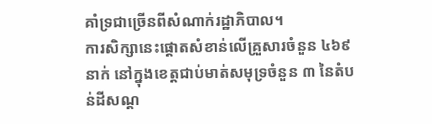គាំទ្រជាច្រើនពីសំណាក់រដ្ឋាភិបាល។
ការសិក្សានេះផ្តោតសំខាន់លើគ្រួសារចំនួន ៤៦៩ នាក់ នៅក្នុងខេត្តជាប់មាត់សមុទ្រចំនួន ៣ នៃតំបន់ដីសណ្ដ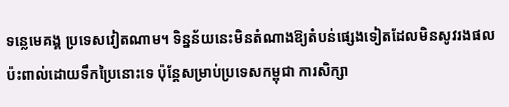ទន្លេមេគង្គ ប្រទេសវៀតណាម។ ទិន្នន័យនេះមិនតំណាងឱ្យតំបន់ផ្សេងទៀតដែលមិនសូវរងផលប៉ះពាល់ដោយទឹកប្រៃនោះទេ ប៉ុន្តែសម្រាប់ប្រទេសកម្ពុជា ការសិក្សា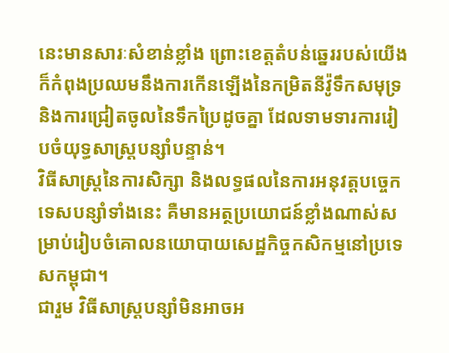នេះមានសារៈសំខាន់ខ្លាំង ព្រោះខេត្តតំបន់ឆ្នេររបស់យើងក៏កំពុងប្រឈមនឹងការកើនឡើងនៃកម្រិតនីវ៉ូទឹកសមុទ្រ និងការជ្រៀតចូលនៃទឹកប្រៃដូចគ្នា ដែលទាមទារការរៀបចំយុទ្ធសាស្ត្របន្សាំបន្ទាន់។
វិធីសាស្ត្រនៃការសិក្សា និងលទ្ធផលនៃការអនុវត្តបច្ចេកទេសបន្សាំទាំងនេះ គឺមានអត្ថប្រយោជន៍ខ្លាំងណាស់សម្រាប់រៀបចំគោលនយោបាយសេដ្ឋកិច្ចកសិកម្មនៅប្រទេសកម្ពុជា។
ជារួម វិធីសាស្ត្របន្សាំមិនអាចអ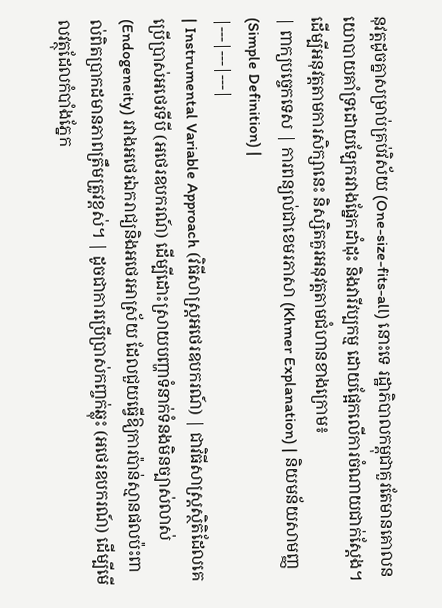នុវត្តដូចគ្នាសម្រាប់គ្រប់វិស័យ (One-size-fits-all) នោះទេ រដ្ឋាភិបាលកម្ពុជាគួរតែមានគោលនយោបាយគាំទ្រដោយឡែករវាងផ្នែកដាំដុះ និងវារីវប្បកម្ម ដោយផ្អែកលើការចំណាយជាក់ស្តែង។
ដើម្បីអនុវត្តតាមការសិក្សានេះ និស្សិតគួរអនុវត្តតាមជំហានខាងក្រោម៖
| ពាក្យបច្ចេកទេស | ការពន្យល់ជាខេមរភាសា (Khmer Explanation) | និយមន័យសាមញ្ញ (Simple Definition) |
|---|---|---|
| Instrumental Variable Approach (វិធីសាស្ត្រអថេរឧបករណ៍) | ជាវិធីសាស្ត្រស្ថិតិដែលគេប្រើប្រាស់អថេរទីបី (អថេរឧបករណ៍) ដើម្បីដោះស្រាយបញ្ហាទំនាក់ទំនងមិនច្បាស់លាស់ (Endogeneity) រវាងអថេរឯករាជ្យនិងអថេរអាស្រ័យ ដែលជួយធ្វើឱ្យការប៉ាន់ស្មានផលប៉ះពាល់ពិតប្រាកដមានភាពត្រឹមត្រូវខ្ពស់។ | ដូចជាការប្រើប្រាស់កញ្ចក់ឆ្លុះ (អថេរឧបករណ៍) ដើម្បីមើលវត្ថុដែលកំបាំងភ្នែក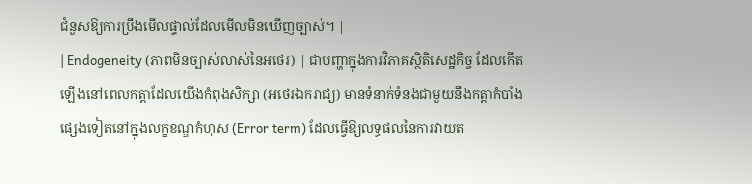ជំនួសឱ្យការប្រឹងមើលផ្ទាល់ដែលមើលមិនឃើញច្បាស់។ |
| Endogeneity (ភាពមិនច្បាស់លាស់នៃអថេរ) | ជាបញ្ហាក្នុងការវិភាគស្ថិតិសេដ្ឋកិច្ច ដែលកើតឡើងនៅពេលកត្តាដែលយើងកំពុងសិក្សា (អថេរឯករាជ្យ) មានទំនាក់ទំនងជាមួយនឹងកត្តាកំបាំងផ្សេងទៀតនៅក្នុងលក្ខខណ្ឌកំហុស (Error term) ដែលធ្វើឱ្យលទ្ធផលនៃការវាយត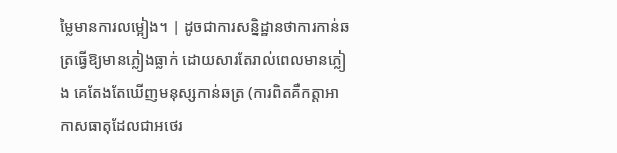ម្លៃមានការលម្អៀង។ | ដូចជាការសន្និដ្ឋានថាការកាន់ឆត្រធ្វើឱ្យមានភ្លៀងធ្លាក់ ដោយសារតែរាល់ពេលមានភ្លៀង គេតែងតែឃើញមនុស្សកាន់ឆត្រ (ការពិតគឺកត្តាអាកាសធាតុដែលជាអថេរ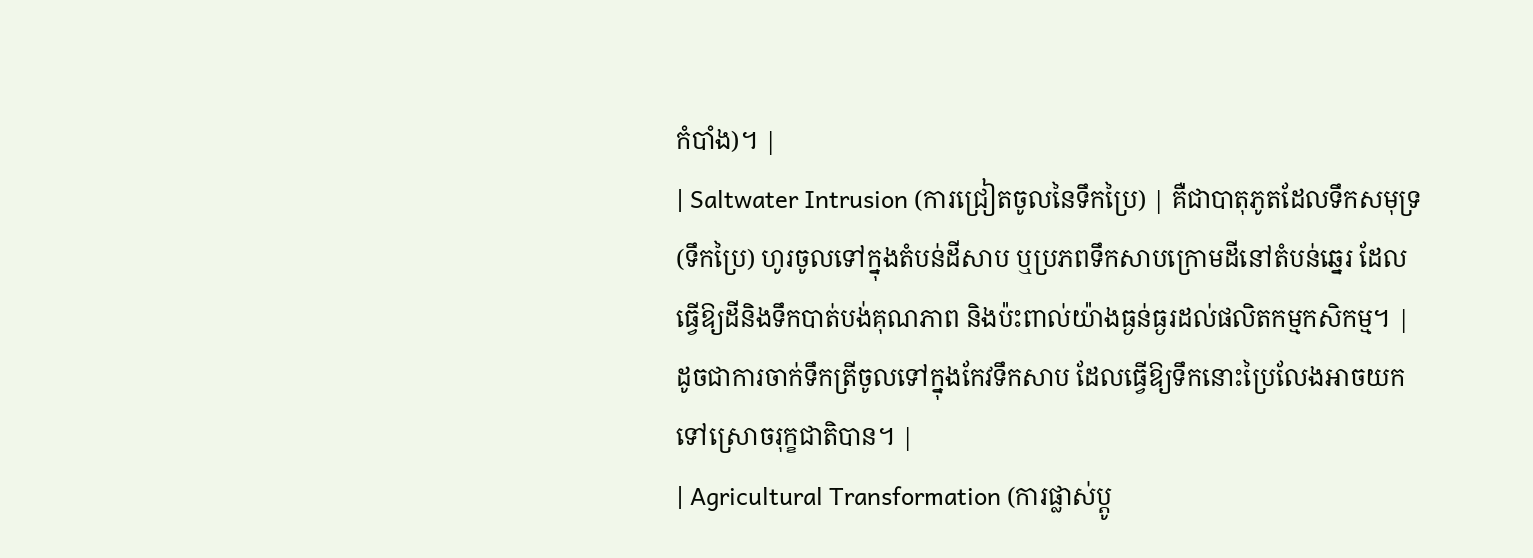កំបាំង)។ |
| Saltwater Intrusion (ការជ្រៀតចូលនៃទឹកប្រៃ) | គឺជាបាតុភូតដែលទឹកសមុទ្រ (ទឹកប្រៃ) ហូរចូលទៅក្នុងតំបន់ដីសាប ឬប្រភពទឹកសាបក្រោមដីនៅតំបន់ឆ្នេរ ដែលធ្វើឱ្យដីនិងទឹកបាត់បង់គុណភាព និងប៉ះពាល់យ៉ាងធ្ងន់ធ្ងរដល់ផលិតកម្មកសិកម្ម។ | ដូចជាការចាក់ទឹកត្រីចូលទៅក្នុងកែវទឹកសាប ដែលធ្វើឱ្យទឹកនោះប្រៃលែងអាចយកទៅស្រោចរុក្ខជាតិបាន។ |
| Agricultural Transformation (ការផ្លាស់ប្តូ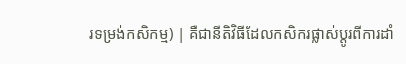រទម្រង់កសិកម្ម) | គឺជានីតិវិធីដែលកសិករផ្លាស់ប្តូរពីការដាំ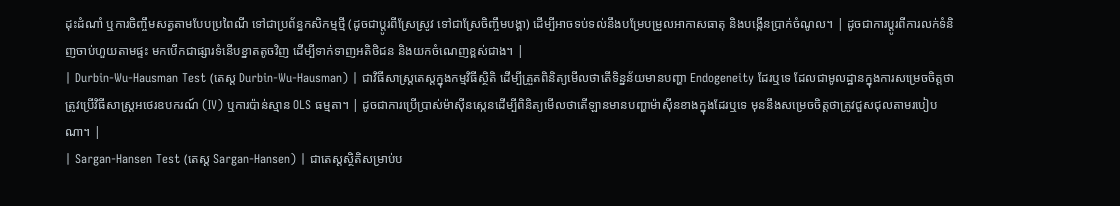ដុះដំណាំ ឬការចិញ្ចឹមសត្វតាមបែបប្រពៃណី ទៅជាប្រព័ន្ធកសិកម្មថ្មី (ដូចជាប្តូរពីស្រែស្រូវ ទៅជាស្រែចិញ្ចឹមបង្គា) ដើម្បីអាចទប់ទល់នឹងបម្រែបម្រួលអាកាសធាតុ និងបង្កើនប្រាក់ចំណូល។ | ដូចជាការប្តូរពីការលក់ទំនិញចាប់ហួយតាមផ្ទះ មកបើកជាផ្សារទំនើបខ្នាតតូចវិញ ដើម្បីទាក់ទាញអតិថិជន និងយកចំណេញខ្ពស់ជាង។ |
| Durbin-Wu-Hausman Test (តេស្ត Durbin-Wu-Hausman) | ជាវិធីសាស្ត្រតេស្តក្នុងកម្មវិធីស្ថិតិ ដើម្បីត្រួតពិនិត្យមើលថាតើទិន្នន័យមានបញ្ហា Endogeneity ដែរឬទេ ដែលជាមូលដ្ឋានក្នុងការសម្រេចចិត្តថាត្រូវប្រើវិធីសាស្ត្រអថេរឧបករណ៍ (IV) ឬការប៉ាន់ស្មាន OLS ធម្មតា។ | ដូចជាការប្រើប្រាស់ម៉ាស៊ីនស្កេនដើម្បីពិនិត្យមើលថាតើឡានមានបញ្ហាម៉ាស៊ីនខាងក្នុងដែរឬទេ មុននឹងសម្រេចចិត្តថាត្រូវជួសជុលតាមរបៀបណា។ |
| Sargan-Hansen Test (តេស្ត Sargan-Hansen) | ជាតេស្តស្ថិតិសម្រាប់ប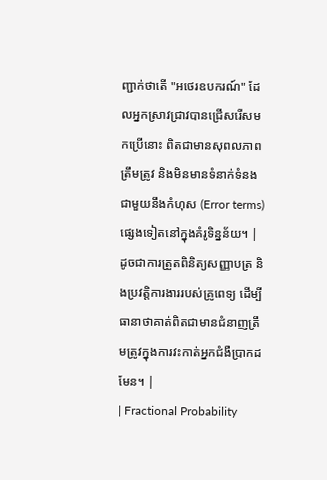ញ្ជាក់ថាតើ "អថេរឧបករណ៍" ដែលអ្នកស្រាវជ្រាវបានជ្រើសរើសមកប្រើនោះ ពិតជាមានសុពលភាព ត្រឹមត្រូវ និងមិនមានទំនាក់ទំនងជាមួយនឹងកំហុស (Error terms) ផ្សេងទៀតនៅក្នុងគំរូទិន្នន័យ។ | ដូចជាការត្រួតពិនិត្យសញ្ញាបត្រ និងប្រវត្តិការងាររបស់គ្រូពេទ្យ ដើម្បីធានាថាគាត់ពិតជាមានជំនាញត្រឹមត្រូវក្នុងការវះកាត់អ្នកជំងឺប្រាកដមែន។ |
| Fractional Probability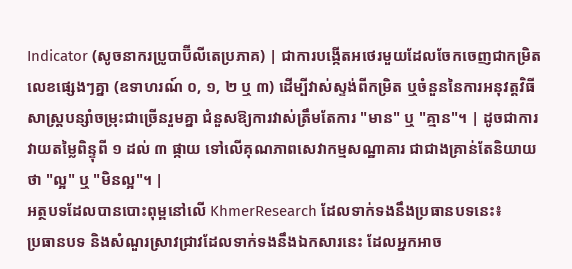Indicator (សូចនាករប្រូបាប៊ីលីតេប្រភាគ) | ជាការបង្កើតអថេរមួយដែលចែកចេញជាកម្រិតលេខផ្សេងៗគ្នា (ឧទាហរណ៍ ០, ១, ២ ឬ ៣) ដើម្បីវាស់ស្ទង់ពីកម្រិត ឬចំនួននៃការអនុវត្តវិធីសាស្ត្របន្សាំចម្រុះជាច្រើនរួមគ្នា ជំនួសឱ្យការវាស់ត្រឹមតែការ "មាន" ឬ "គ្មាន"។ | ដូចជាការវាយតម្លៃពិន្ទុពី ១ ដល់ ៣ ផ្កាយ ទៅលើគុណភាពសេវាកម្មសណ្ឋាគារ ជាជាងគ្រាន់តែនិយាយថា "ល្អ" ឬ "មិនល្អ"។ |
អត្ថបទដែលបានបោះពុម្ពនៅលើ KhmerResearch ដែលទាក់ទងនឹងប្រធានបទនេះ៖
ប្រធានបទ និងសំណួរស្រាវជ្រាវដែលទាក់ទងនឹងឯកសារនេះ ដែលអ្នកអាច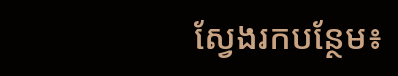ស្វែងរកបន្ថែម៖